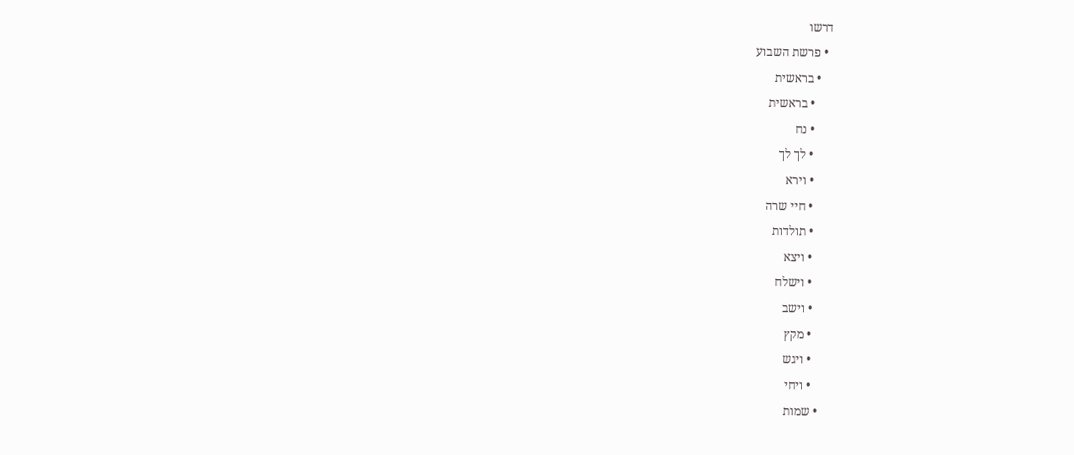דרשו
  • פרשת השבוע
    • בראשית
      • בראשית
      • נח
      • לך לך
      • וירא
      • חיי שרה
      • תולדות
      • ויצא
      • וישלח
      • וישב
      • מקץ
      • ויגש
      • ויחי
    • שמות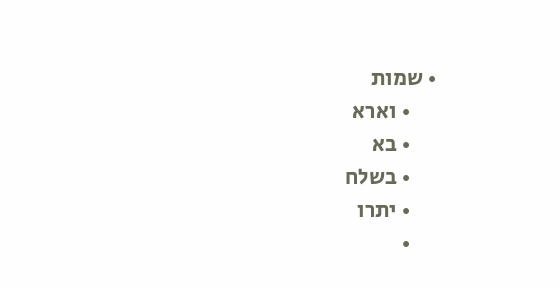• שמות
      • וארא
      • בא
      • בשלח
      • יתרו
      •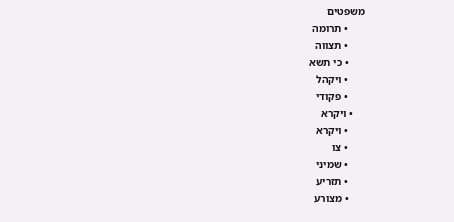משפטים
      • תרומה
      • תצווה
      • כי תשא
      • ויקהל
      • פקודי
    • ויקרא
      • ויקרא
      • צו
      • שמיני
      • תזריע
      • מצורע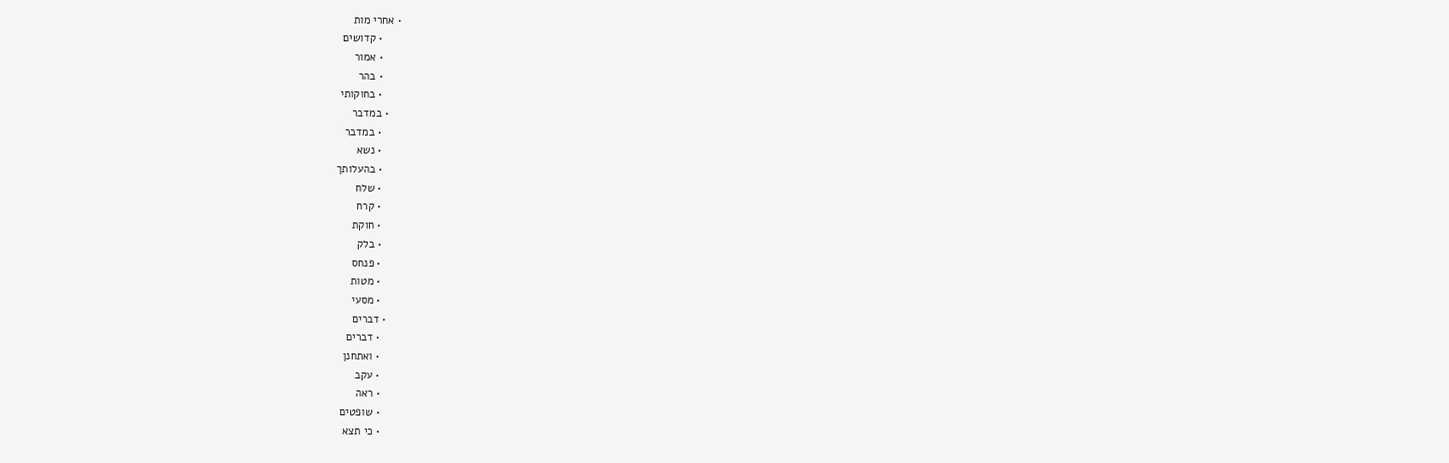• אחרי מות
      • קדושים
      • אמור
      • בהר
      • בחוקותי
    • במדבר
      • במדבר
      • נשא
      • בהעלותך
      • שלח
      • קרח
      • חוקת
      • בלק
      • פנחס
      • מטות
      • מסעי
    • דברים
      • דברים
      • ואתחנן
      • עקב
      • ראה
      • שופטים
      • כי תצא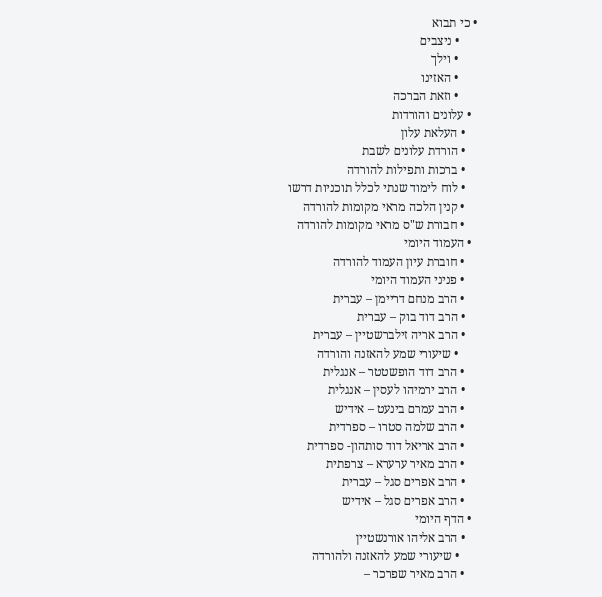• כי תבוא
      • ניצבים
      • וילך
      • האזינו
      • וזאת הברכה
  • עלונים והורדות
    • העלאת עלון
    • הורדת עלונים לשבת
    • ברכות ותפילות להורדה
    • לוח לימוד שנתי לכלל תוכניות דרשו
    • קנין הלכה מראי מקומות להורדה
    • חבורת ש"ס מראי מקומות להורדה
  • העמוד היומי
    • חוברת עיון העמוד להורדה
    • פניני העמוד היומי
    • הרב מנחם דריימן – עברית
    • הרב דוד בוק – עברית
    • הרב אריה זילברשטיין – עברית
      • שיעורי שמע להאזנה והורדה
    • הרב דוד הופשטטר – אנגלית
    • הרב ירמיהו לעסין – אנגלית
    • הרב עמרם בינעט – אידיש
    • הרב שלמה סטרו – ספרדית
    • הרב אריאל דוד סותהון- ספרדית
    • הרב מאיר ערערא – צרפתית
    • הרב אפרים סגל – עברית
    • הרב אפרים סגל – אידיש
  • הדף היומי
    • הרב אליהו אורנשטיין
      • שיעורי שמע להאזנה ולהורדה
    • הרב מאיר שפרכר –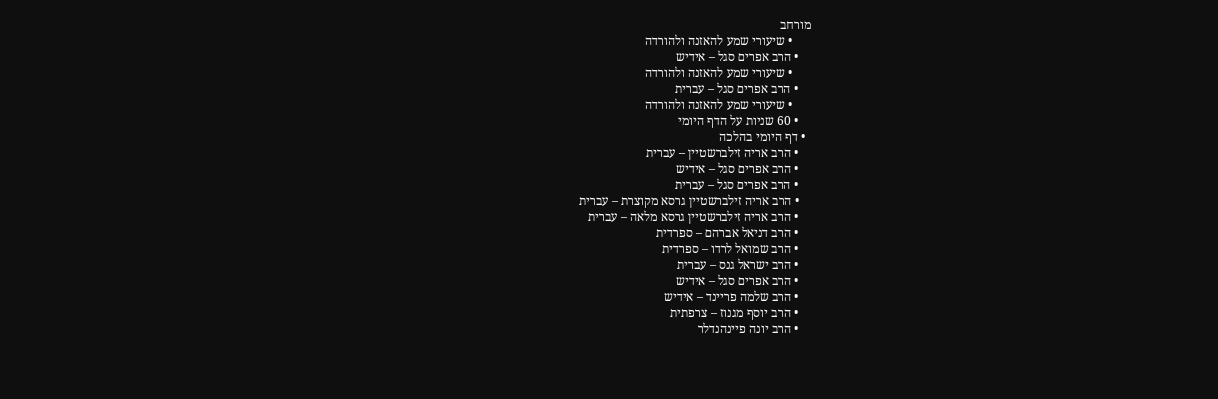מורחב
      • שיעורי שמע להאזנה ולהורדה
    • הרב אפרים סגל – אידיש
      • שיעורי שמע להאזנה ולהורדה
    • הרב אפרים סגל – עברית
      • שיעורי שמע להאזנה ולהורדה
    • 60 שניות על הדף היומי
  • דף היומי בהלכה
    • הרב אריה זילברשטיין – עברית
    • הרב אפרים סגל – אידיש
    • הרב אפרים סגל – עברית
    • הרב אריה זילברשטיין גרסא מקוצרת – עברית
    • הרב אריה זילברשטיין גרסא מלאה – עברית
    • הרב דניאל אברהם – ספרדית
    • הרב שמואל לרדו – ספרדית
    • הרב ישראל גנס – עברית
    • הרב אפרים סגל – אידיש
    • הרב שלמה פריינד – אידיש
    • הרב יוסף מגנוז – צרפתית
    • הרב יונה פיינהנדלר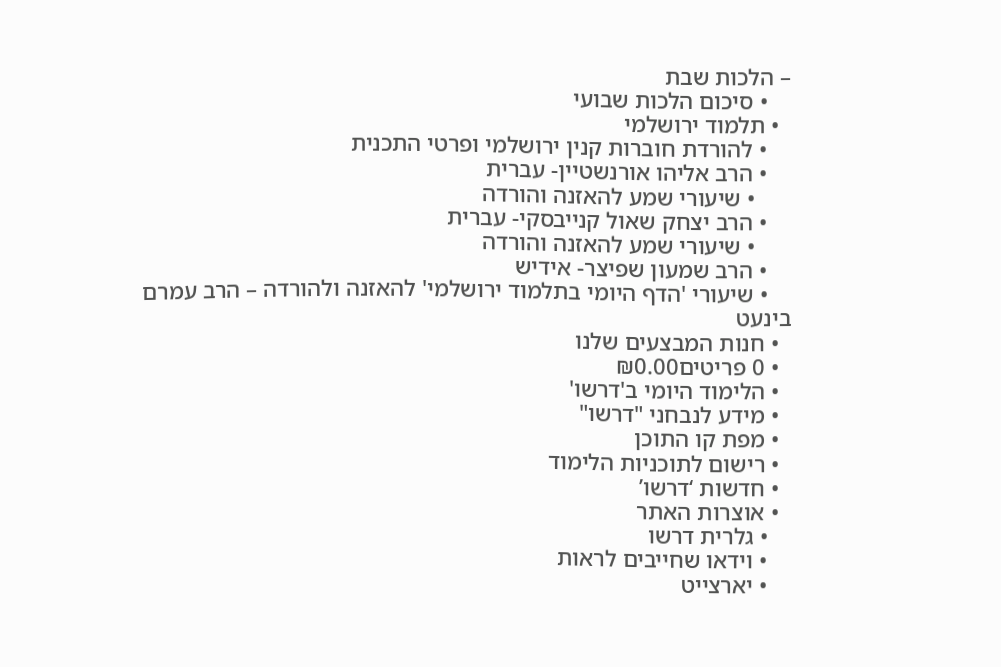– הלכות שבת
    • סיכום הלכות שבועי
  • תלמוד ירושלמי
    • להורדת חוברות קנין ירושלמי ופרטי התכנית
    • הרב אליהו אורנשטיין- עברית
      • שיעורי שמע להאזנה והורדה
    • הרב יצחק שאול קנייבסקי- עברית
      • שיעורי שמע להאזנה והורדה
    • הרב שמעון שפיצר- אידיש
    • שיעורי 'הדף היומי בתלמוד ירושלמי' להאזנה ולהורדה – הרב עמרם בינעט
  • חנות המבצעים שלנו
  • 0 פריטים₪0.00
  • הלימוד היומי ב'דרשו'
  • מידע לנבחני "דרשו"
  • מפת קו התוכן
  • רישום לתוכניות הלימוד
  • חדשות ‘דרשו’
  • אוצרות האתר
    • גלרית דרשו
    • וידאו שחייבים לראות
    • יארצייט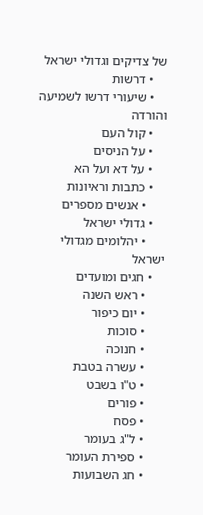של צדיקים וגדולי ישראל
    • דרשות
    • שיעורי דרשו לשמיעה והורדה
    • קול העם
    • על הניסים
    • על דא ועל הא
    • כתבות וראיונות
      • אנשים מספרים
    • גדולי ישראל
      • יהלומים מגדולי ישראל
    • חגים ומועדים
      • ראש השנה
      • יום כיפור
      • סוכות
      • חנוכה
      • עשרה בטבת
      • ט"ו בשבט
      • פורים
      • פסח
      • ל"ג בעומר
      • ספירת העומר
      • חג השבועות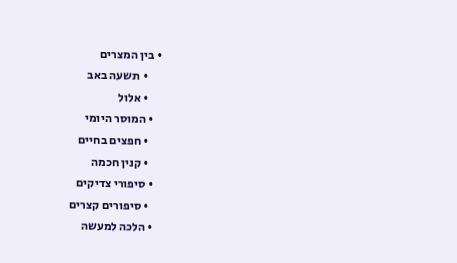• בין המצרים
      • תשעה באב
      • אלול
    • המוסר היומי
      • חפצים בחיים
      • קנין חכמה
    • סיפורי צדיקים
      • סיפורים קצרים
    • הלכה למעשה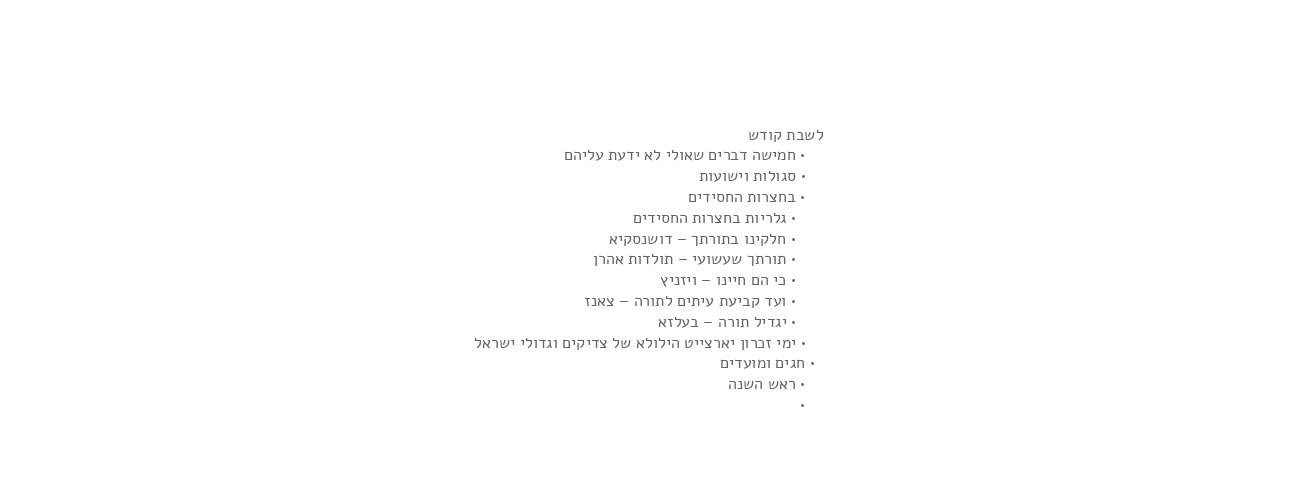לשבת קודש
    • חמישה דברים שאולי לא ידעת עליהם
    • סגולות וישועות
    • בחצרות החסידים
      • גלריות בחצרות החסידים
      • חלקינו בתורתך – דושנסקיא
      • תורתך שעשועי – תולדות אהרן
      • כי הם חיינו – ויזניץ
      • ועד קביעת עיתים לתורה – צאנז
      • יגדיל תורה – בעלזא
    • ימי זכרון יארצייט הילולא של צדיקים וגדולי ישראל
  • חגים ומועדים
    • ראש השנה
    •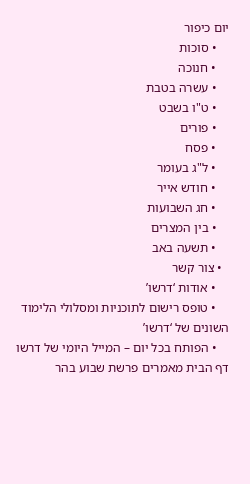יום כיפור
    • סוכות
    • חנוכה
    • עשרה בטבת
    • ט"ו בשבט
    • פורים
    • פסח
    • ל"ג בעומר
    • חודש אייר
    • חג השבועות
    • בין המצרים
    • תשעה באב
  • צור קשר
    • אודות ‘דרשו’
    • טופס רישום לתוכניות ומסלולי הלימוד השונים של ‘דרשו’
    • הפותח בכל יום – המייל היומי של דרשו
דף הבית מאמרים פרשת שבוע בהר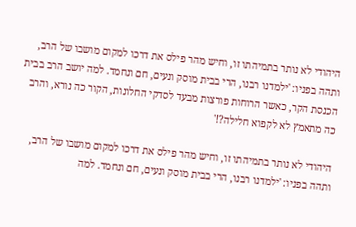היהודי לא נותר בתמיהתו זו, וחיש מהר פילס את דרכו למקום מושבו של הרב, ותהה בפניו: 'ילמדנו רבנו, הרי בבית מוסק ונעים, חם ונחמד. למה יושב הרב בבית הכנסת הקר, כאשר הרוחות פורצות מבעד לסדקי החלונות, הקור כה נורא, והרב כה מתאמץ לא לקפוא חלילה?!'

היהודי לא נותר בתמיהתו זו, וחיש מהר פילס את דרכו למקום מושבו של הרב, ותהה בפניו: 'ילמדנו רבנו, הרי בבית מוסק ונעים, חם ונחמד. למה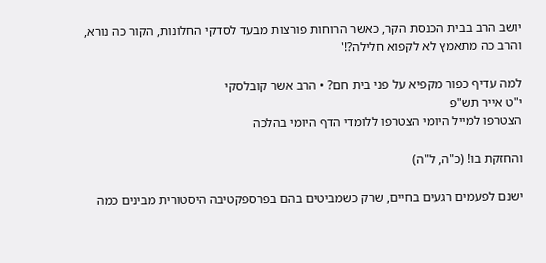יושב הרב בבית הכנסת הקר, כאשר הרוחות פורצות מבעד לסדקי החלונות, הקור כה נורא, והרב כה מתאמץ לא לקפוא חלילה?!'

למה עדיף כפור מקפיא על פני בית חם? • הרב אשר קובלסקי
י"ט אייר תש"פ
הצטרפו למייל היומי הצטרפו ללומדי הדף היומי בהלכה

והחזקת בו! (כ"ה, ל"ה)

ישנם לפעמים רגעים בחיים, שרק כשמביטים בהם בפרספקטיבה היסטורית מבינים כמה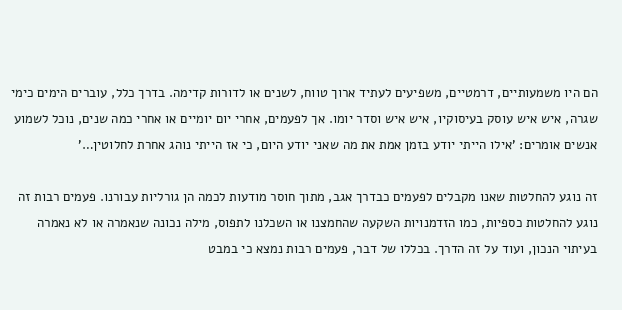הם היו משמעותיים, דרמטיים, משפיעים לעתיד ארוך טווח, לשנים או לדורות קדימה. בדרך כלל, עוברים הימים כימי שגרה, איש איש עוסק בעיסוקיו, איש איש וסדר יומו. אך לפעמים, אחרי יום יומיים או אחרי כמה שנים, נוכל לשמוע אנשים אומרים: 'אילו הייתי יודע בזמן אמת את מה שאני יודע היום, כי אז הייתי נוהג אחרת לחלוטין…'

זה נוגע להחלטות שאנו מקבלים לפעמים כבדרך אגב, מתוך חוסר מודעות לכמה הן גורליות עבורנו. פעמים רבות זה נוגע להחלטות כספיות, כמו הזדמנויות השקעה שהחמצנו או השכלנו לתפוס, מילה נכונה שנאמרה או לא נאמרה בעיתוי הנכון, ועוד על זה הדרך. בכללו של דבר, פעמים רבות נמצא כי במבט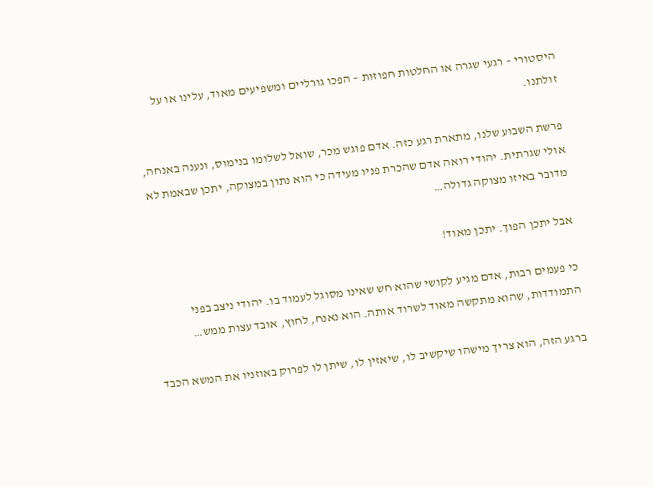היסטורי – רגעי שגרה או החלטות חפוזות – הפכו גורליים ומשפיעים מאוד, עלינו או על זולתנו.

פרשת השבוע שלנו, מתארת רגע כזה. אדם פוגש מכר, שואל לשלומו בנימוס, ונענה באנחה, אולי שגרתית. יהודי רואה אדם שהכרת פניו מעידה כי הוא נתון במצוקה, יתכן שבאמת לא מדובר באיזו מצוקה גדולה…

אבל יתכן הפוך. יתכן מאוד!

כי פעמים רבות, אדם מגיע לקושי שהוא חש שאינו מסוגל לעמוד בו. יהודי ניצב בפני התמודדות, שהוא מתקשה מאוד לשרוד אותה. הוא נאנח, לחוץ, אובד עצות ממש…

ברגע הזה, הוא צריך מישהו שיקשיב לו, שיאזין לו, שיתן לו לפרוק באוזניו את המשא הכבד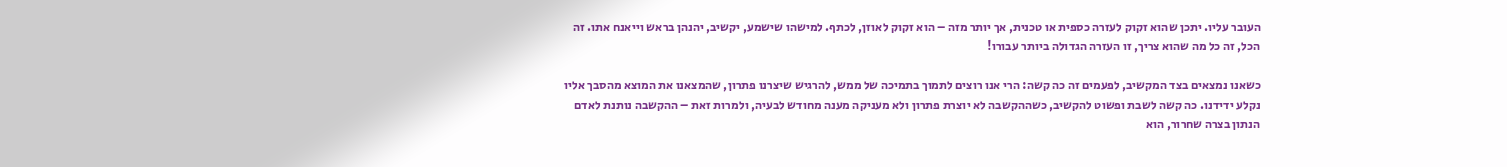העובר עליו. יתכן שהוא זקוק לעזרה כספית או טכנית, אך יותר מזה – הוא זקוק לאוזן, לכתף. למישהו שישמע, יקשיב, יהנהן בראש וייאנח אתו. זה הכל, זה כל מה שהוא צריך, זו העזרה הגדולה ביותר עבורו!

כשאנו נמצאים בצד המקשיב, לפעמים זה כה קשה: הרי אנו רוצים לתמוך בתמיכה של ממש, להרגיש שיצרנו פתרון, שהמצאנו את המוצא מהסבך אליו נקלע ידידנו. כה קשה לשבת ופשוט להקשיב, כשההקשבה לא יוצרת פתרון ולא מעניקה מענה מחודש לבעיה, ולמרות זאת – ההקשבה נותנת לאדם הנתון בצרה שחרור, הוא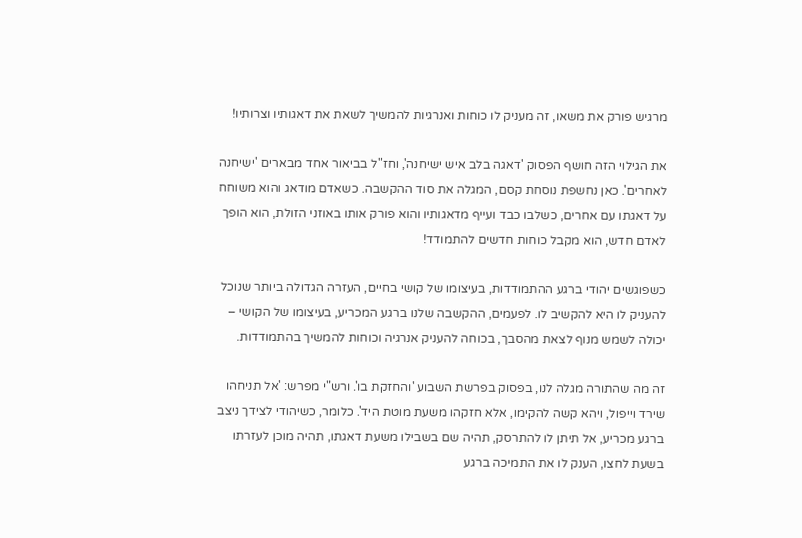מרגיש פורק את משאו, זה מעניק לו כוחות ואנרגיות להמשיך לשאת את דאגותיו וצרותיו!

את הגילוי הזה חושף הפסוק 'דאגה בלב איש ישיחנה', וחז"ל בביאור אחד מבארים 'ישיחנה לאחרים'. כאן נחשפת נוסחת קסם, המגלה את סוד ההקשבה. כשאדם מודאג והוא משוחח על דאגתו עם אחרים, כשלבו כבד ועייף מדאגותיו והוא פורק אותו באוזני הזולת, הוא הופך לאדם חדש, הוא מקבל כוחות חדשים להתמודד!

כשפוגשים יהודי ברגע ההתמודדות, בעיצומו של קושי בחיים, העזרה הגדולה ביותר שנוכל להעניק לו היא להקשיב לו. לפעמים, ההקשבה שלנו ברגע המכריע, בעיצומו של הקושי – יכולה לשמש מנוף לצאת מהסבך, בכוחה להעניק אנרגיה וכוחות להמשיך בהתמודדות.

זה מה שהתורה מגלה לנו, בפסוק בפרשת השבוע 'והחזקת בו'. ורש"י מפרש: 'אל תניחהו שירד וייפול, ויהא קשה להקימו, אלא חזקהו משעת מוטת היד'. כלומר, כשיהודי לצידך ניצב ברגע מכריע, אל תיתן לו להתרסק, תהיה שם בשבילו משעת דאגתו, תהיה מוכן לעזרתו בשעת לחצו, הענק לו את התמיכה ברגע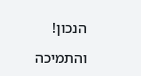הנכון!

והתמיכה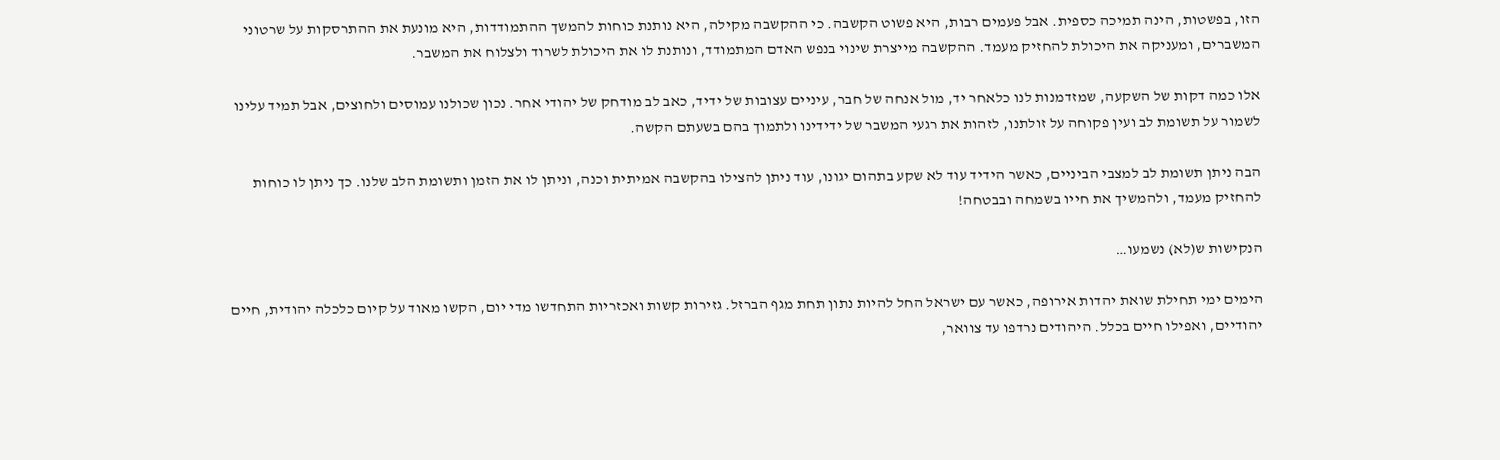הזו, בפשטות, הינה תמיכה כספית. אבל פעמים רבות, היא פשוט הקשבה. כי ההקשבה מקילה, היא נותנת כוחות להמשך ההתמודדות, היא מונעת את ההתרסקות על שרטוני המשברים, ומעניקה את היכולת להחזיק מעמד. ההקשבה מייצרת שינוי בנפש האדם המתמודד, ונותנת לו את היכולת לשרוד ולצלוח את המשבר.

אלו כמה דקות של השקעה, שמזדמנות לנו כלאחר יד, מול אנחה של חבר, עיניים עצובות של ידיד, כאב לב מודחק של יהודי אחר. נכון שכולנו עמוסים ולחוצים, אבל תמיד עלינו לשמור על תשומת לב ועין פקוחה על זולתנו, לזהות את רגעי המשבר של ידידינו ולתמוך בהם בשעתם הקשה.

הבה ניתן תשומת לב למצבי הביניים, כאשר הידיד עוד לא שקע בתהום יגונו, עוד ניתן להצילו בהקשבה אמיתית וכנה, וניתן לו את הזמן ותשומת הלב שלנו. כך ניתן לו כוחות להחזיק מעמד, ולהמשיך את חייו בשמחה ובבטחה!

הנקישות ש(לא) נשמעו…

הימים ימי תחילת שואת יהדות אירופה, כאשר עם ישראל החל להיות נתון תחת מגף הברזל. גזירות קשות ואכזריות התחדשו מדי יום, הקשו מאוד על קיום כלכלה יהודית, חיים יהודיים, ואפילו חיים בכלל. היהודים נרדפו עד צוואר,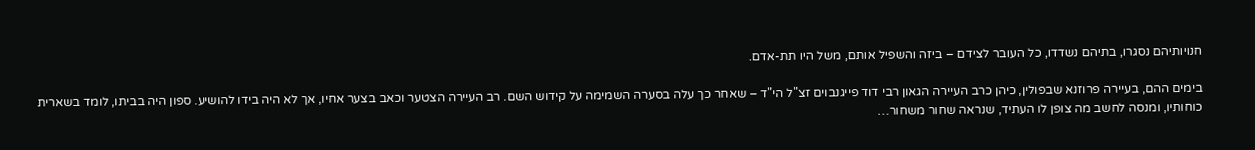חנויותיהם נסגרו, בתיהם נשדדו, כל העובר לצידם – ביזה והשפיל אותם, משל היו תת-אדם.

בימים ההם, בעיירה פרוזנא שבפולין, כיהן כרב העיירה הגאון רבי דוד פייגנבוים זצ"ל הי"ד – שאחר כך עלה בסערה השמימה על קידוש השם. רב העיירה הצטער וכאב בצער אחיו, אך לא היה בידו להושיע. ספון היה בביתו, לומד בשארית כוחותיו, ומנסה לחשב מה צופן לו העתיד, שנראה שחור משחור…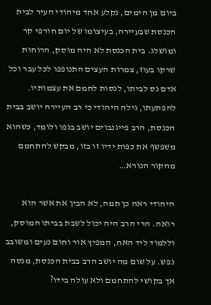ביום מן הימים, נקלע אחד מיהודי העיר לבית הכנסת שבעיירה, בעיצומו של יום חורפי קר ומושלג. בית הכנסת לא היה מוסק, הרוחות שרקו בעוז, צמרות העצים התנופפו לכל עבר וכל אדם נס לביתו, לנסות לחמם את עצמותיו. להפתעתו, גילה היהודי כי רב העיירה יושב בבית הכנסת, הרב פייגנבוים יושב בגפו ולומד, כשהוא משפשף את כפות ידיו זו בזו, מבקש להתחמם מהקור הנורא…

היהודי ראה כן תמה, לא הבין את אשר הוא רואה. הרי הרב היה יכול לשבת בביתו המוסק, וללמוד ליד האח, המפיץ אור וחום נעים ומשובב נפש. על שום מה יושב הרב בבית הכנסת, מנסה אך בקושי להתחמם ולא עולה בידו?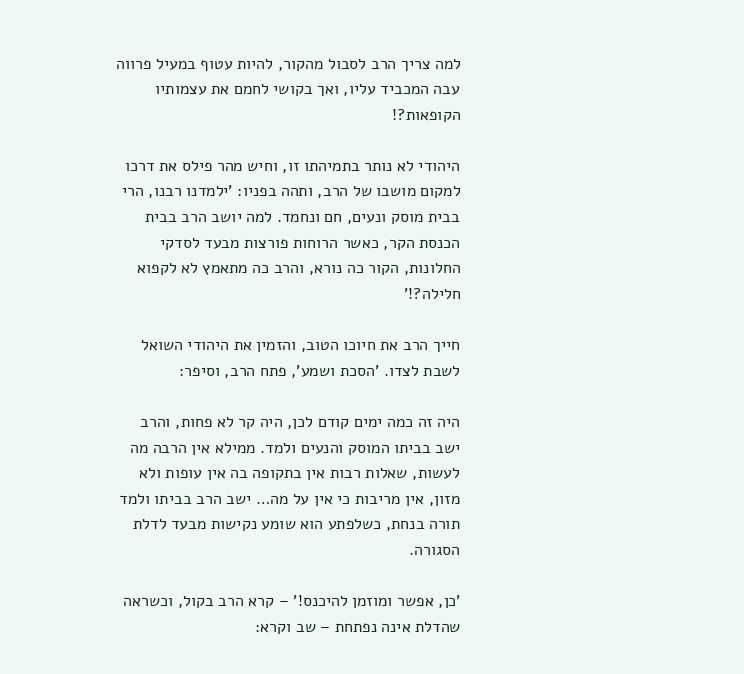למה צריך הרב לסבול מהקור, להיות עטוף במעיל פרווה עבה המכביד עליו, ואך בקושי לחמם את עצמותיו הקופאות?!

היהודי לא נותר בתמיהתו זו, וחיש מהר פילס את דרכו למקום מושבו של הרב, ותהה בפניו: 'ילמדנו רבנו, הרי בבית מוסק ונעים, חם ונחמד. למה יושב הרב בבית הכנסת הקר, כאשר הרוחות פורצות מבעד לסדקי החלונות, הקור כה נורא, והרב כה מתאמץ לא לקפוא חלילה?!'

חייך הרב את חיוכו הטוב, והזמין את היהודי השואל לשבת לצדו. 'הסכת ושמע', פתח הרב, וסיפר:

היה זה כמה ימים קודם לכן, היה קר לא פחות, והרב ישב בביתו המוסק והנעים ולמד. ממילא אין הרבה מה לעשות, שאלות רבות אין בתקופה בה אין עופות ולא מזון, אין מריבות כי אין על מה… ישב הרב בביתו ולמד תורה בנחת, כשלפתע הוא שומע נקישות מבעד לדלת הסגורה.

'כן, אפשר ומוזמן להיכנס!' – קרא הרב בקול, וכשראה שהדלת אינה נפתחת – שב וקרא: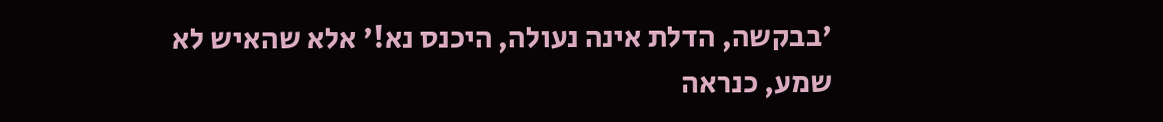'בבקשה, הדלת אינה נעולה, היכנס נא!' אלא שהאיש לא שמע, כנראה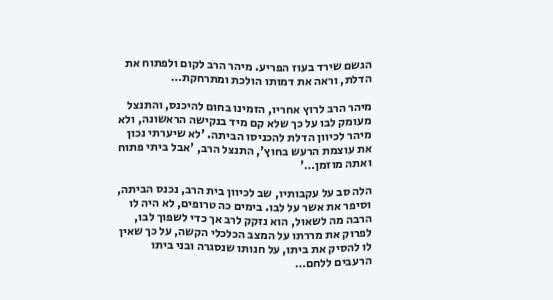הגשם שירד בעוז הפריע. מיהר הרב לקום ולפתוח את הדלת, וראה את דמותו הולכת ומתרחקת…

מיהר הרב לרוץ אחריו, הזמינו בחום להיכנס, והתנצל מעומק לבו על כך שלא קם מיד בנקישה הראשונה, ולא מיהר לכיוון הדלת להכניסו הביתה. 'לא שיערתי נכון את עוצמת הרעש בחוץ', התנצל הרב, 'אבל ביתי פתוח ואתה מוזמן…'

הלה סב על עקבותיו, שב לכיוון בית הרב, נכנס הביתה, וסיפר את אשר על לבו. בימים כה טרופים, לא היה לו הרבה מה לשאול, הוא נזקק לרב אך כדי לשפוך לבו, לפרוק את מררתו על המצב הכלכלי הקשה, על כך שאין לו להסיק את ביתו, על חנותו שנסגרה ובני ביתו הרעבים ללחם…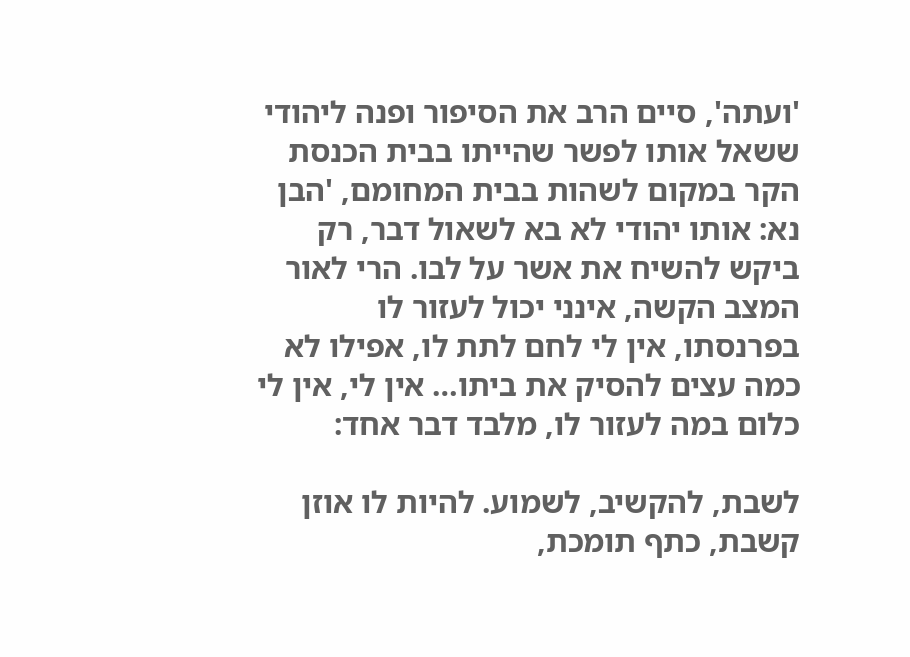'ועתה', סיים הרב את הסיפור ופנה ליהודי ששאל אותו לפשר שהייתו בבית הכנסת הקר במקום לשהות בבית המחומם, 'הבן נא: אותו יהודי לא בא לשאול דבר, רק ביקש להשיח את אשר על לבו. הרי לאור המצב הקשה, אינני יכול לעזור לו בפרנסתו, אין לי לחם לתת לו, אפילו לא כמה עצים להסיק את ביתו… אין לי, אין לי כלום במה לעזור לו, מלבד דבר אחד:

לשבת, להקשיב, לשמוע. להיות לו אוזן קשבת, כתף תומכת,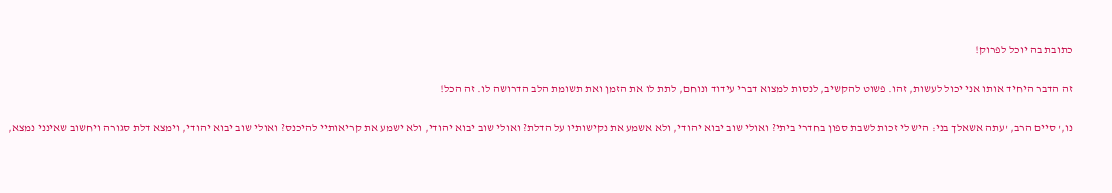כתובת בה יוכל לפרוק!

זה הדבר היחיד אותו אני יכול לעשות, זהו. פשוט להקשיב, לנסות למצוא דברי עידוד ונוחם, לתת לו את הזמן ואת תשומת הלב הדרושה לו. זה הכל!

נו,' סיים הרב, 'עתה אשאלך בני: היש לי זכות לשבת ספון בחדרי ביתי? ואולי שוב יבוא יהודי, ולא אשמע את נקישותיו על הדלת? ואולי שוב יבוא יהודי, ולא ישמע את קריאותיי להיכנס? ואולי שוב יבוא יהודי, וימצא דלת סגורה ויחשוב שאינני נמצא,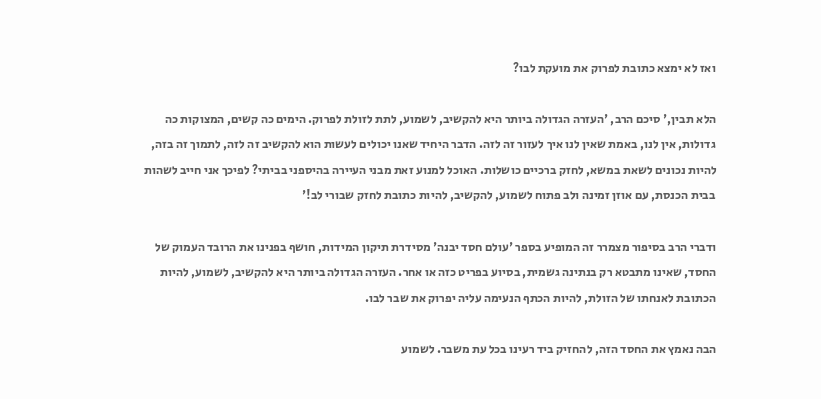ואז לא ימצא כתובת לפרוק את מועקת לבו?

הלא תבין,' סיכם הרב, 'העזרה הגדולה ביותר היא להקשיב, לשמוע, לתת לזולת לפרוק. הימים כה קשים, המצוקות כה גדולות, אין לנו, באמת שאין לנו איך לעזור זה לזה. הדבר היחיד שאנו יכולים לעשות הוא להקשיב זה לזה, לתמוך זה בזה, להיות נכונים לשאת במשא, לחזק ברכיים כושלות. האוכל למנוע זאת מבני העיירה בהיספני בביתי? לפיכך אני חייב לשהות בבית הכנסת, עם אוזן זמינה ולב פתוח לשמוע, להקשיב, להיות כתובת לחזק שבורי לב!'

ודברי הרב בסיפור מצמרר זה המופיע בספר 'עולם חסד יבנה' מסידרת תיקון המידות, חושף בפנינו את הרובד העמוק של החסד, שאינו מתבטא רק בנתינה גשמית, בסיוע בפריט כזה או אחר. העזרה הגדולה ביותר היא להקשיב, לשמוע, להיות הכתובת לאנחתו של הזולת, להיות הכתף הנעימה עליה יפרוק את שבר לבו.

הבה נאמץ את החסד הזה, להחזיק ביד רעינו בכל עת משבר. לשמוע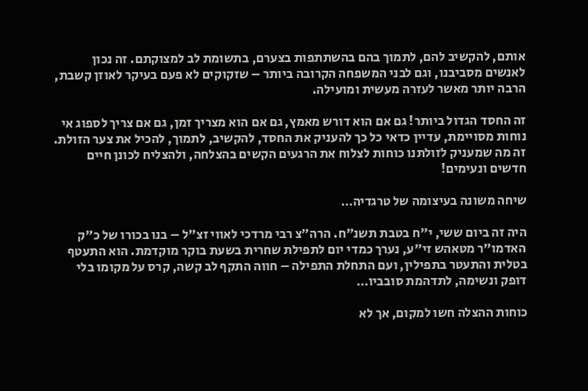אותם, להקשיב להם, לתמוך בהם בהשתתפות בצערם, בתשומת לב למצוקתם. זה נכון לאנשים מסביבנו, וגם לבני המשפחה הקרובה ביותר – שזקוקים לא פעם בעיקר לאוזן קשבת, הרבה יותר מאשר לעזרה מעשית ומועילה.

זה החסד הגדול ביותר! גם אם הוא דורש מאמץ, גם אם הוא מצריך זמן, גם אם צריך לספוג אי נוחות מסויימת, עדיין כדאי כל כך להעניק את החסד, להקשיב, לתמוך, להכיל את צער הזולת. זה מה שמעניק לזולתנו כוחות לצלוח את הרגעים הקשים בהצלחה, ולהצליח לכונן חיים חדשים ונעימים!

שיחה משונה בעיצומה של טרגדיה…

היה זה ביום ששי, י"ח בטבת תשנ"ח. הרה"צ רבי מרדכי לאווי זצ"ל – בנו בכורו של כ"ק האדמו"ר מטאהש זי"ע, נערך כמדי יום לתפילת שחרית בשעת בוקר מוקדמת. הוא התעטף בטלית והתעטר בתפילין, ועם התחלת התפילה – חווה התקף לב קשה, קרס על מקומו בלי דופק ונשימה, לתדהמת סובביו…

כוחות ההצלה חשו למקום, אך לא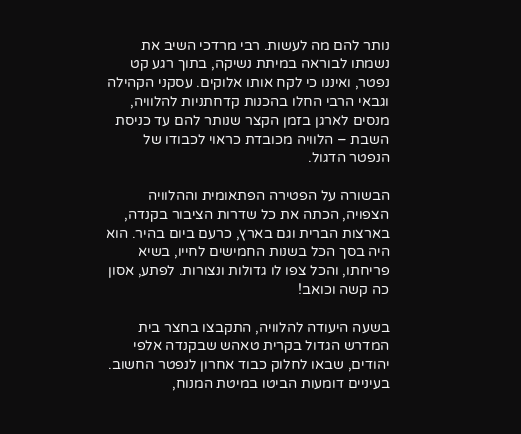נותר להם מה לעשות. רבי מרדכי השיב את נשמתו לבוראה במיתת נשיקה, בתוך רגע קט נפטר, ואיננו כי לקח אותו אלוקים. עסקני הקהילה וגבאי הרבי החלו בהכנות קדחתניות להלוויה, מנסים לארגן בזמן הקצר שנותר להם עד כניסת השבת – הלוויה מכובדת כראוי לכבודו של הנפטר הדגול.

הבשורה על הפטירה הפתאומית וההלוויה הצפויה, הכתה את כל שדרות הציבור בקנדה, בארצות הברית וגם בארץ, כרעם ביום בהיר. הוא היה בסך הכל בשנות החמישים לחייו, בשיא פריחתו, והכל צפו לו גדולות ונצורות. לפתע, אסון כה קשה וכואב!

בשעה היעודה להלוויה, התקבצו בחצר בית המדרש הגדול בקרית טאהש שבקנדה אלפי יהודים, שבאו לחלוק כבוד אחרון לנפטר החשוב. בעיניים דומעות הביטו במיטת המנוח,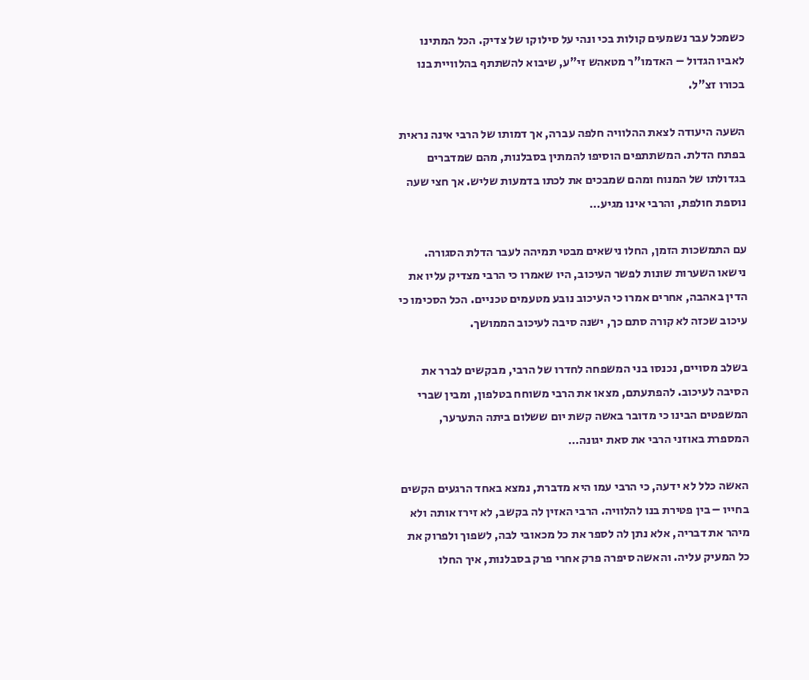כשמכל עבר נשמעים קולות בכי ונהי על סילוקו של צדיק. הכל המתינו לאביו הגדול – האדמו"ר מטאהש זי"ע, שיבוא להשתתף בהלוויית בנו בכורו זצ"ל.

השעה היעודה לצאת ההלוויה חלפה עברה, אך דמותו של הרבי אינה נראית בפתח הדלת. המשתתפים הוסיפו להמתין בסבלנות, מהם שמדברים בגדולתו של המנוח ומהם שמבכים את לכתו בדמעות שליש. אך חצי שעה נוספת חולפת, והרבי אינו מגיע…

עם התמשכות הזמן, החלו נישאים מבטי תמיהה לעבר הדלת הסגורה. נישאו השערות שונות לפשר העיכוב, היו שאמרו כי הרבי מצדיק עליו את הדין באהבה, אחרים אמרו כי העיכוב נובע מטעמים טכניים. הכל הסכימו כי עיכוב שכזה לא קורה סתם כך, ישנה סיבה לעיכוב הממושך.

בשלב מסויים, נכנסו בני המשפחה לחדרו של הרבי, מבקשים לברר את הסיבה לעיכוב. להפתעתם, מצאו את הרבי משוחח בטלפון, ומבין שברי המשפטים הבינו כי מדובר באשה קשת יום ששלום ביתה התערער, המספרת באוזני הרבי את סאת יגונה…

האשה כלל לא ידעה, כי הרבי עמו היא מדברת, נמצא באחד הרגעים הקשים בחייו – בין פטירת בנו להלוויה. הרבי האזין לה בקשב, לא זירז אותה ולא מיהר את דבריה, אלא נתן לה לספר את כל מכאובי לבה, לשפוך ולפרוק את כל המעיק עליה. והאשה סיפרה פרק אחרי פרק בסבלנות, איך החלו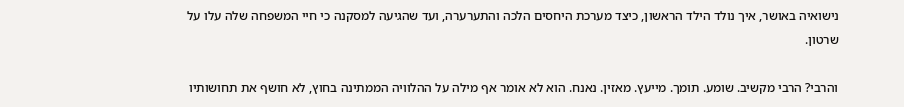נישואיה באושר, איך נולד הילד הראשון, כיצד מערכת היחסים הלכה והתערערה, ועד שהגיעה למסקנה כי חיי המשפחה שלה עלו על שרטון.

והרבי? הרבי מקשיב. שומע. תומך. מייעץ. מאזין. נאנח. הוא לא אומר אף מילה על ההלוויה הממתינה בחוץ, לא חושף את תחושותיו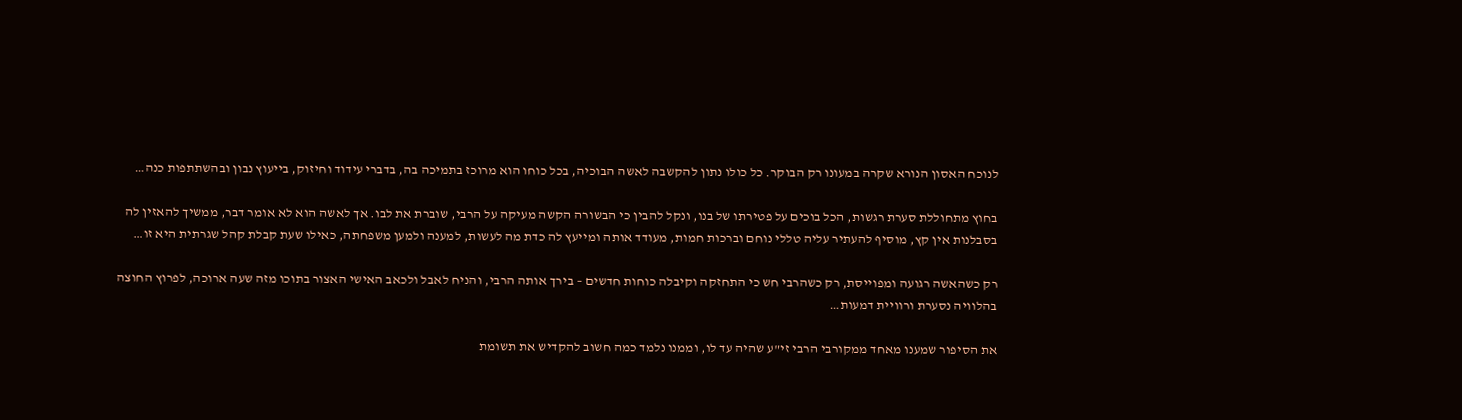לנוכח האסון הנורא שקרה במעונו רק הבוקר. כל כולו נתון להקשבה לאשה הבוכיה, בכל כוחו הוא מרוכז בתמיכה בה, בדברי עידוד וחיזוק, בייעוץ נבון ובהשתתפות כנה…

בחוץ מתחוללת סערת רגשות, הכל בוכים על פטירתו של בנו, ונקל להבין כי הבשורה הקשה מעיקה על הרבי, שוברת את לבו. אך לאשה הוא לא אומר דבר, ממשיך להאזין לה בסבלנות אין קץ, מוסיף להעתיר עליה טללי נוחם וברכות חמות, מעודד אותה ומייעץ לה כדת מה לעשות, למענה ולמען משפחתה, כאילו שעת קבלת קהל שגרתית היא זו…

רק כשהאשה רגועה ומפוייסת, רק כשהרבי חש כי התחזקה וקיבלה כוחות חדשים – בירך אותה הרבי, והניח לאבל ולכאב האישי האצור בתוכו מזה שעה ארוכה, לפרוץ החוצה בהלוויה נסערת ורוויית דמעות…

את הסיפור שמענו מאחד ממקורבי הרבי זי"ע שהיה עד לו, וממנו נלמד כמה חשוב להקדיש את תשומת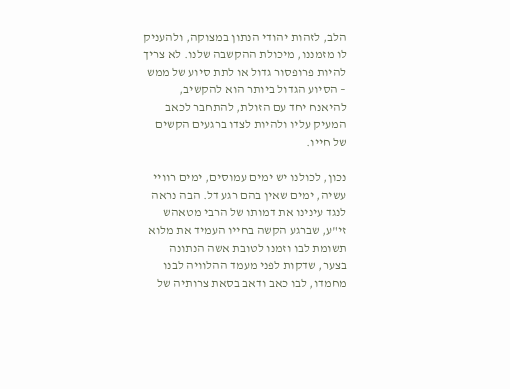הלב, לזהות יהודי הנתון במצוקה, ולהעניק לו מזמננו, מיכולת ההקשבה שלנו. לא צריך להיות פרופסור גדול או לתת סיוע של ממש – הסיוע הגדול ביותר הוא להקשיב, להיאנח יחד עם הזולת, להתחבר לכאב המעיק עליו ולהיות לצדו ברגעים הקשים של חייו.

נכון, לכולנו יש ימים עמוסים, ימים רוויי עשיה, ימים שאין בהם רגע דל. הבה נראה לנגד עינינו את דמותו של הרבי מטאהש זי"ע, שברגע הקשה בחייו העמיד את מלוא תשומת לבו וזמנו לטובת אשה הנתונה בצער, שדקות לפני מעמד ההלוויה לבנו מחמדו, לבו כאב ודאב בסאת צרותיה של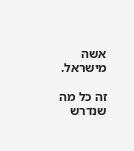אשה מישראל.

זה כל מה שנדרש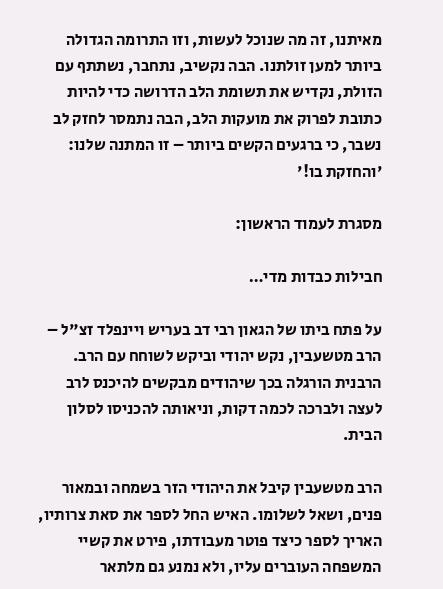מאיתנו, זה מה שנוכל לעשות, וזו התרומה הגדולה ביותר למען זולתנו. הבה נקשיב, נתחבר, נשתתף עם הזולת, נקדיש את תשומת הלב הדרושה כדי להיות כתובת לפרוק את מועקות הלב, הבה נתמסר לחזק לב נשבר, כי ברגעים הקשים ביותר – זו המתנה שלנו: 'והחזקת בו!'

מסגרת לעמוד הראשון:

חבילות כבדות מדי…

על פתח ביתו של הגאון רבי דב בעריש ויינפלד זצ"ל – הרב מטשעבין, נקש יהודי וביקש לשוחח עם הרב. הרבנית הורגלה בכך שיהודים מבקשים להיכנס לרב לעצה ולברכה לכמה דקות, וניאותה להכניסו לסלון הבית.

הרב מטשעבין קיבל את היהודי הזר בשמחה ובמאור פנים, ושאל לשלומו. האיש החל לספר את סאת צרותיו, האריך לספר כיצד פוטר מעבודתו, פירט את קשיי המשפחה העוברים עליו, ולא נמנע גם מלתאר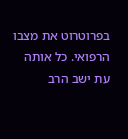בפרוטרוט את מצבו הרפואי. כל אותה עת ישב הרב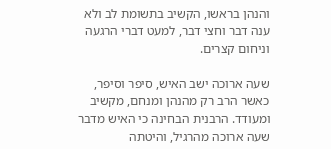והנהן בראשו, הקשיב בתשומת לב ולא ענה דבר וחצי דבר, למעט דברי הרגעה וניחום קצרים.

שעה ארוכה ישב האיש, סיפר וסיפר, כאשר הרב רק מהנהן ומנחם, מקשיב ומעודד. הרבנית הבחינה כי האיש מדבר שעה ארוכה מהרגיל, והיטתה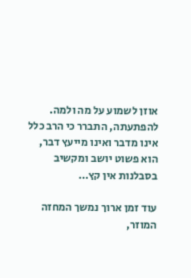אוזן לשמוע על מה ולמה. להפתעתה, התברר כי הרב כלל אינו מדבר ואינו מייעץ דבר, הוא פשוט יושב ומקשיב בסבלנות אין קץ…

עוד זמן ארוך נמשך המחזה המוזר,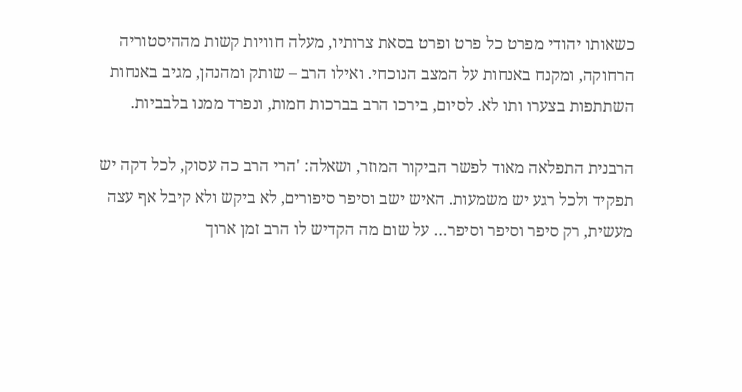כשאותו יהודי מפרט כל פרט ופרט בסאת צרותיו, מעלה חוויות קשות מההיסטוריה הרחוקה, ומקנח באנחות על המצב הנוכחי. ואילו הרב – שותק ומהנהן, מגיב באנחות השתתפות בצערו ותו לא. לסיום, בירכו הרב בברכות חמות, ונפרד ממנו בלבביות.

הרבנית התפלאה מאוד לפשר הביקור המוזר, ושאלה: 'הרי הרב כה עסוק, לכל דקה יש תפקיד ולכל רגע יש משמעות. האיש ישב וסיפר סיפורים, לא ביקש ולא קיבל אף עצה מעשית, רק סיפר וסיפר וסיפר… על שום מה הקדיש לו הרב זמן ארוך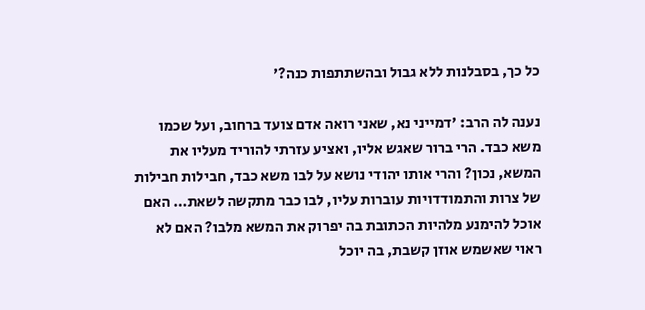כל כך, בסבלנות ללא גבול ובהשתתפות כנה?'

נענה לה הרב: 'דמייני נא, שאני רואה אדם צועד ברחוב, ועל שכמו משא כבד. הרי ברור שאגש אליו, ואציע עזרתי להוריד מעליו את המשא, נכון? והרי אותו יהודי נושא על לבו משא כבד, חבילות חבילות של צרות והתמודדויות עוברות עליו, לבו כבר מתקשה לשאת… האם אוכל להימנע מלהיות הכתובת בה יפרוק את המשא מלבו? האם לא ראוי שאשמש אוזן קשבת, בה יוכל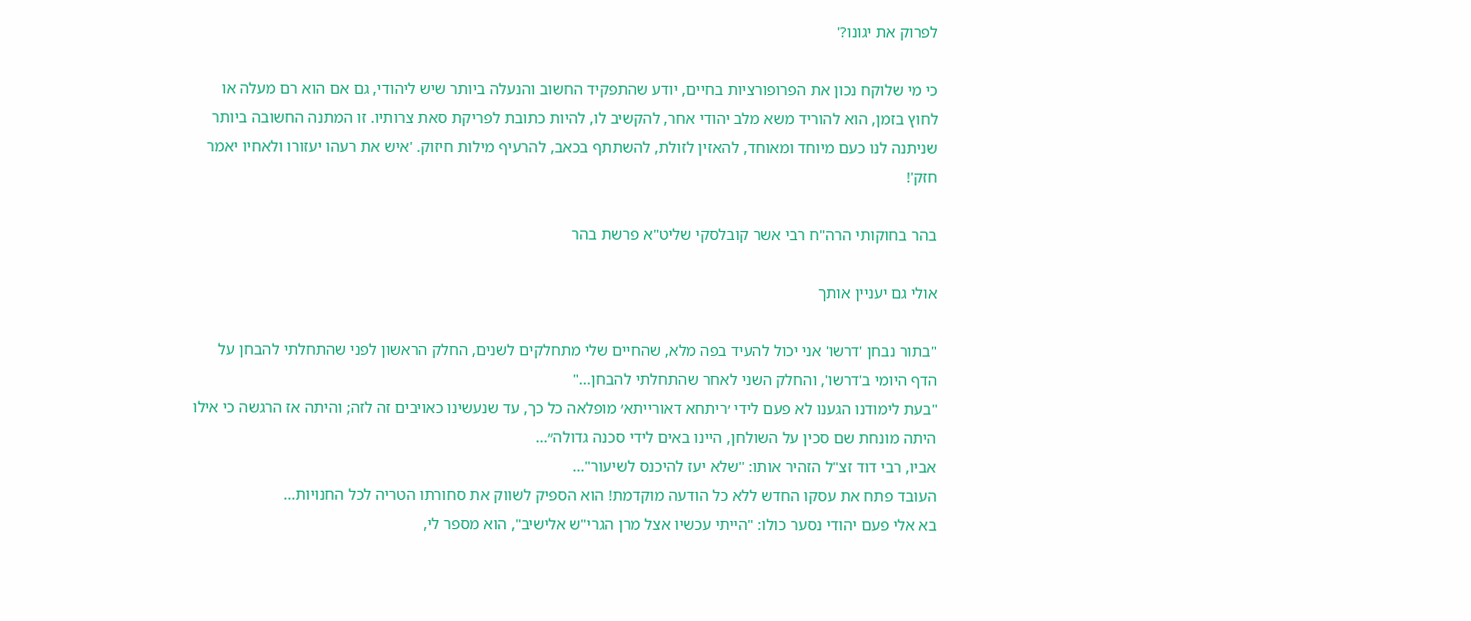לפרוק את יגונו?'

כי מי שלוקח נכון את הפרופורציות בחיים, יודע שהתפקיד החשוב והנעלה ביותר שיש ליהודי, גם אם הוא רם מעלה או לחוץ בזמן, הוא להוריד משא מלב יהודי אחר, להקשיב לו, להיות כתובת לפריקת סאת צרותיו. זו המתנה החשובה ביותר שניתנה לנו כעם מיוחד ומאוחד, להאזין לזולת, להשתתף בכאב, להרעיף מילות חיזוק. 'איש את רעהו יעזורו ולאחיו יאמר חזק'!

בהר בחוקותי הרה"ח רבי אשר קובלסקי שליט"א פרשת בהר

אולי גם יעניין אותך

"בתור נבחן 'דרשו' אני יכול להעיד בפה מלא, שהחיים שלי מתחלקים לשנים, החלק הראשון לפני שהתחלתי להבחן על הדף היומי ב'דרשו', והחלק השני לאחר שהתחלתי להבחן..."
"בעת לימודנו הגענו לא פעם לידי ׳ריתחא דאורייתא׳ מופלאה כל כך, עד שנעשינו כאויבים זה לזה; והיתה אז הרגשה כי אילו היתה מונחת שם סכין על השולחן, היינו באים לידי סכנה גדולה״...
אביו, רבי דוד זצ"ל הזהיר אותו: ''שלא יעז להיכנס לשיעור"...
העובד פתח את עסקו החדש ללא כל הודעה מוקדמת! הוא הספיק לשווק את סחורתו הטריה לכל החנויות...
בא אלי פעם יהודי נסער כולו: "הייתי עכשיו אצל מרן הגרי"ש אלישיב", הוא מספר לי,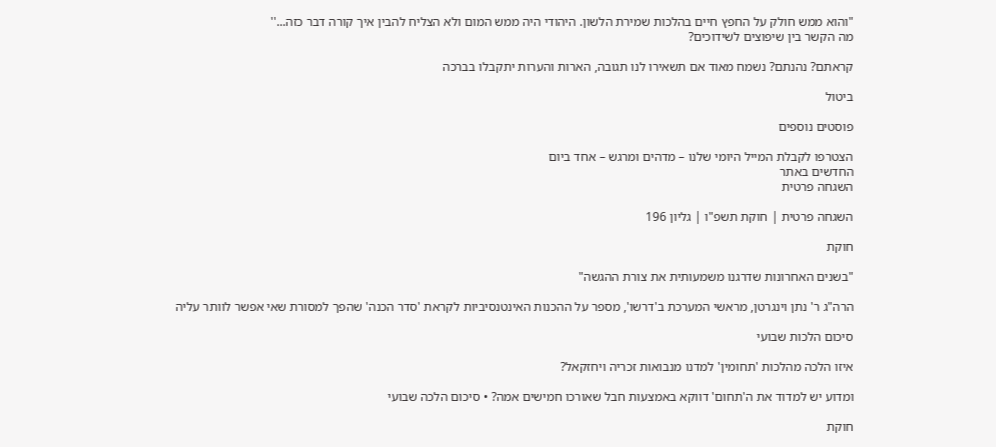"והוא ממש חולק על החפץ חיים בהלכות שמירת הלשון. היהודי היה ממש המום ולא הצליח להבין איך קורה דבר כזה...''
מה הקשר בין שיפוצים לשידוכים?

קראתם? נהנתם? נשמח מאוד אם תשאירו לנו תגובה, הארות והערות יתקבלו בברכה

ביטול

פוסטים נוספים

הצטרפו לקבלת המייל היומי שלנו – מדהים ומרגש – אחד ביום
החדשים באתר
השגחה פרטית

השגחה פרטית | חוקת תשפ"ו | גליון 196

חוקת

"בשנים האחרונות שדרגנו משמעותית את צורת ההגשה"

הרה"ג ר' נתן וינגרטן, מראשי המערכת ב'דרשו', מספר על ההכנות האינטנסיביות לקראת 'סדר הכנה' שהפך למסורת שאי אפשר לוותר עליה

סיכום הלכות שבועי

איזו הלכה מהלכות 'תחומין' למדנו מנבואות זכריה ויחזקאל?

ומדוע יש למדוד את ה'תחום' דווקא באמצעות חבל שאורכו חמישים אמה? • סיכום הלכה שבועי

חוקת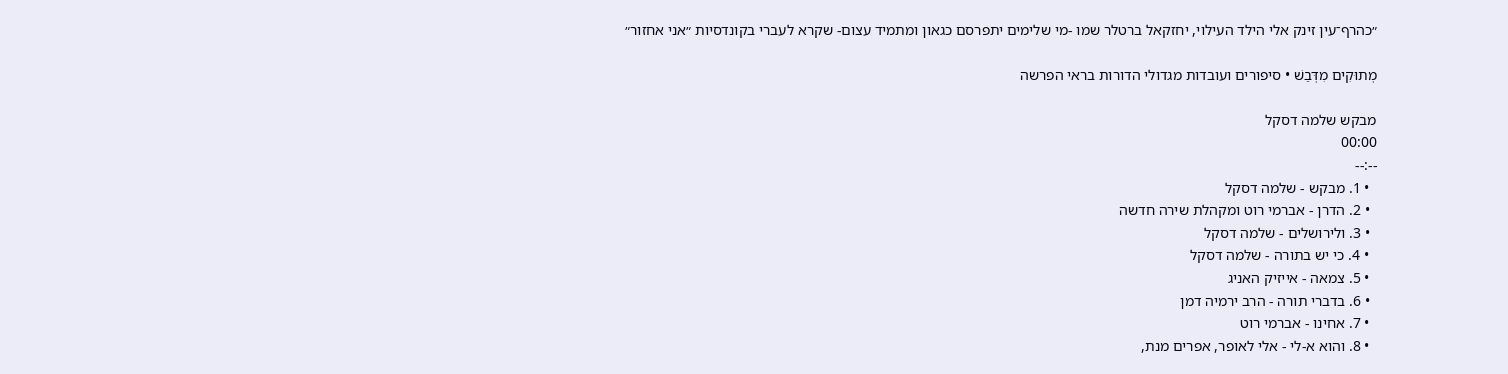״כהרף־עין זינק אלי הילד העילוי, יחזקאל ברטלר שמו -מי שלימים יתפרסם כגאון ומתמיד עצום- שקרא לעברי בקונדסיות ״אני אחזור״

מְתוּקִים מִדְּבַשׁ • סיפורים ועובדות מגדולי הדורות בראי הפרשה

מבקש שלמה דסקל
00:00
--:--
  • 1. מבקש - שלמה דסקל
  • 2. הדרן - אברמי רוט ומקהלת שירה חדשה
  • 3. ולירושלים - שלמה דסקל
  • 4. כי יש בתורה - שלמה דסקל
  • 5. צמאה - אייזיק האניג
  • 6. בדברי תורה - הרב ירמיה דמן
  • 7. אחינו - אברמי רוט
  • 8. והוא א-לי - אלי לאופר, אפרים מנת,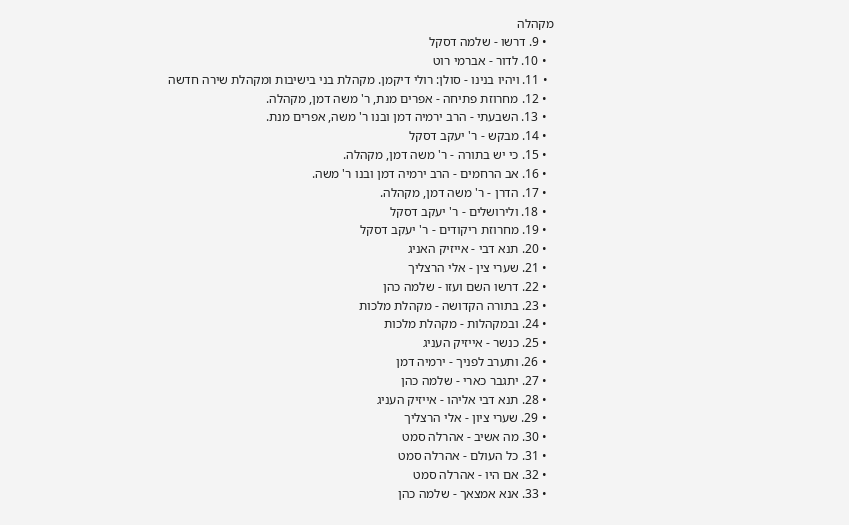מקהלה
  • 9. דרשו - שלמה דסקל
  • 10. לדור - אברמי רוט
  • 11. ויהיו בנינו - סולן: רולי דיקמן. מקהלת בני בישיבות ומקהלת שירה חדשה
  • 12. מחרוזת פתיחה - אפרים מנת, ר' משה דמן, מקהלה.
  • 13. השבעתי - הרב ירמיה דמן ובנו ר' משה, אפרים מנת.
  • 14. מבקש - ר' יעקב דסקל
  • 15. כי יש בתורה - ר' משה דמן, מקהלה.
  • 16. אב הרחמים - הרב ירמיה דמן ובנו ר' משה.
  • 17. הדרן - ר' משה דמן, מקהלה.
  • 18. ולירושלים - ר' יעקב דסקל
  • 19. מחרוזת ריקודים - ר' יעקב דסקל
  • 20. תנא דבי - אייזיק האניג
  • 21. שערי צין - אלי הרצליך
  • 22. דרשו השם ועזו - שלמה כהן
  • 23. בתורה הקדושה - מקהלת מלכות
  • 24. ובמקהלות - מקהלת מלכות
  • 25. כנשר - אייזיק העניג
  • 26. ותערב לפניך - ירמיה דמן
  • 27. יתגבר כארי - שלמה כהן
  • 28. תנא דבי אליהו - אייזיק העניג
  • 29. שערי ציון - אלי הרצליך
  • 30. מה אשיב - אהרלה סמט
  • 31. כל העולם - אהרלה סמט
  • 32. אם היו - אהרלה סמט
  • 33. אנא אמצאך - שלמה כהן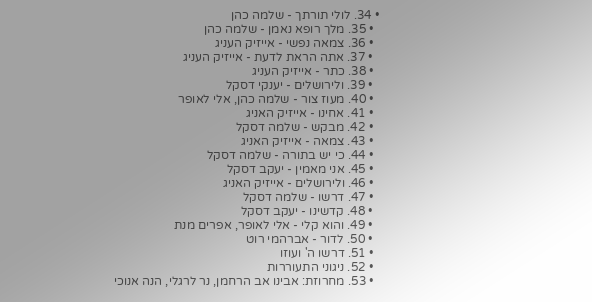• 34. לולי תורתך - שלמה כהן
  • 35. מלך רופא נאמן - שלמה כהן
  • 36. צמאה נפשי - אייזיק העניג
  • 37. אתה הראת לדעת - אייזיק העניג
  • 38. כתר - אייזיק העניג
  • 39. ולירושלים - יענקי דסקל
  • 40. מעוז צור - שלמה כהן, אלי לאופר
  • 41. אחינו - אייזיק האניג
  • 42. מבקש - שלמה דסקל
  • 43. צמאה - אייזיק האניג
  • 44. כי יש בתורה - שלמה דסקל
  • 45. אני מאמין - יעקב דסקל
  • 46. ולירושלים - אייזיק האניג
  • 47. דרשו - שלמה דסקל
  • 48. קדשינו - יעקב דסקל
  • 49. והוא קלי - אלי לאופר, אפרים מנת
  • 50. לדור - אברהמי רוט
  • 51. דרשו ה' ועוזו
  • 52. ניגוני התעוררות
  • 53. מחרוזת: אבינו אב הרחמן, נר לרגלי, הנה אנוכי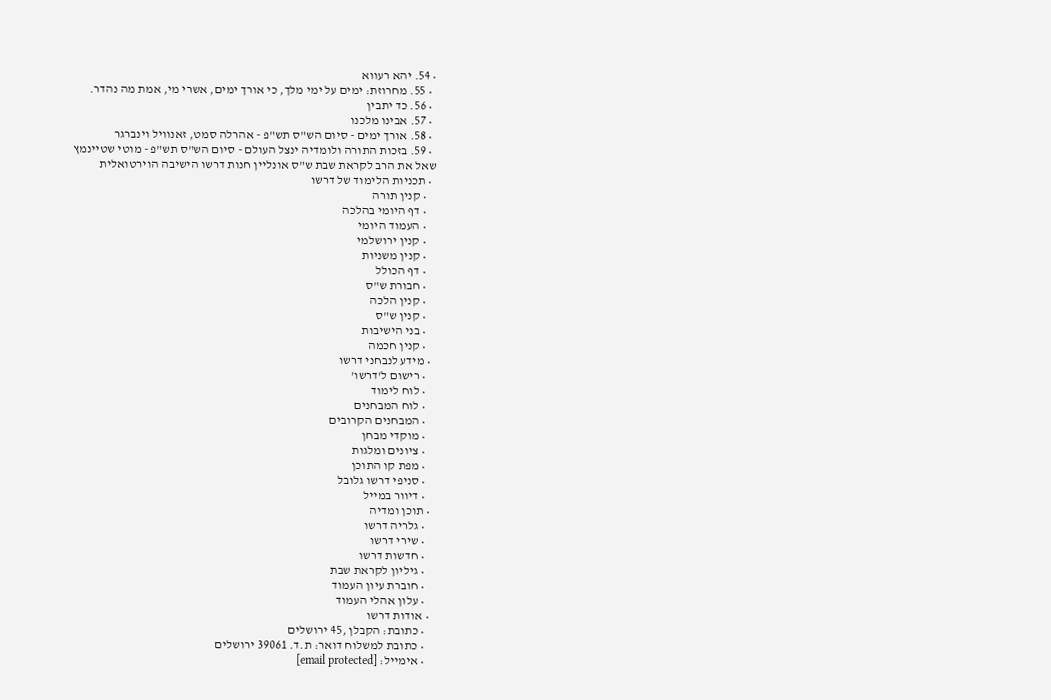• 54. יהא רעווא
  • 55. מחרוזת: ימים על ימי מלך, כי אורך ימים, אשרי מי, אמת מה נהדר.
  • 56. כד יתבין
  • 57. אבינו מלכנו
  • 58. אורך ימים - סיום הש"ס תש"פ - אהרלה סמט, זאנוויל וינברגר
  • 59. בזכות התורה ולומדיה ינצל העולם - סיום הש"ס תש"פ - מוטי שטיינמץ
שאל את הרב לקראת שבת ש"ס אונליין חנות דרשו הישיבה הוירטואלית
  • תכניות הלימוד של דרשו
    • קנין תורה
    • דף היומי בהלכה
    • העמוד היומי
    • קנין ירושלמי
    • קנין משניות
    • דף הכולל
    • חבורת ש"ס
    • קנין הלכה
    • קנין ש"ס
    • בני הישיבות
    • קנין חכמה
  • מידע לנבחני דרשו
    • רישום ל'דרשו'
    • לוח לימוד
    • לוח המבחנים
    • המבחנים הקרובים
    • מוקדי מבחן
    • ציונים ומלגות
    • מפת קו התוכן
    • סניפי דרשו גלובל
    • דיוור במייל
  • תוכן ומדיה
    • גלריה דרשו
    • שירי דרשו
    • חדשות דרשו
    • גיליון לקראת שבת
    • חוברת עיון העמוד
    • עלון אהלי העמוד
  • אודות דרשו
    • כתובת: הקבלן ,45 ירושלים
    • כתובת למשלוח דואר: ת.ד. 39061 ירושלים
    • אימייל: [email protected]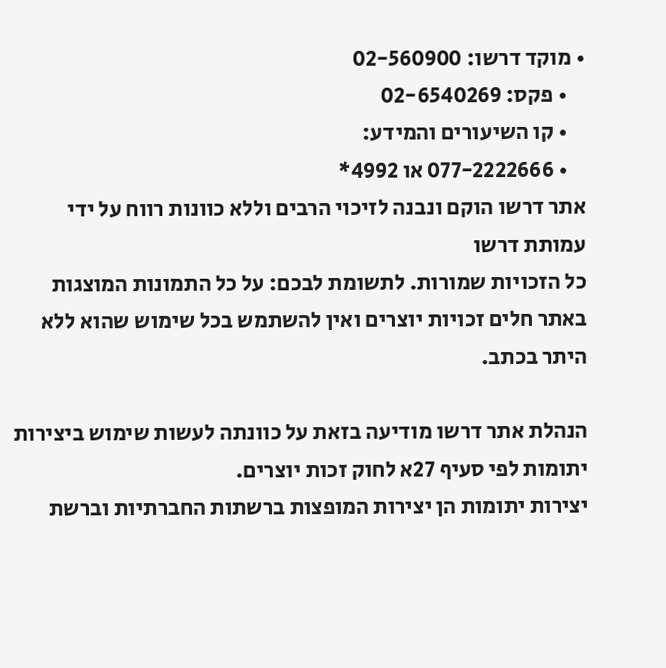• מוקד דרשו: 02-560900
    • פקס: 02-6540269
    • קו השיעורים והמידע:
    • 077-2222666 או 4992*
אתר דרשו הוקם ונבנה לזיכוי הרבים וללא כוונות רווח על ידי עמותת דרשו
כל הזכויות שמורות. לתשומת לבכם: על כל התמונות המוצגות באתר חלים זכויות יוצרים ואין להשתמש בכל שימוש שהוא ללא היתר בכתב.

הנהלת אתר דרשו מודיעה בזאת על כוונתה לעשות שימוש ביצירות יתומות לפי סעיף 27א לחוק זכות יוצרים.
יצירות יתומות הן יצירות המופצות ברשתות החברתיות וברשת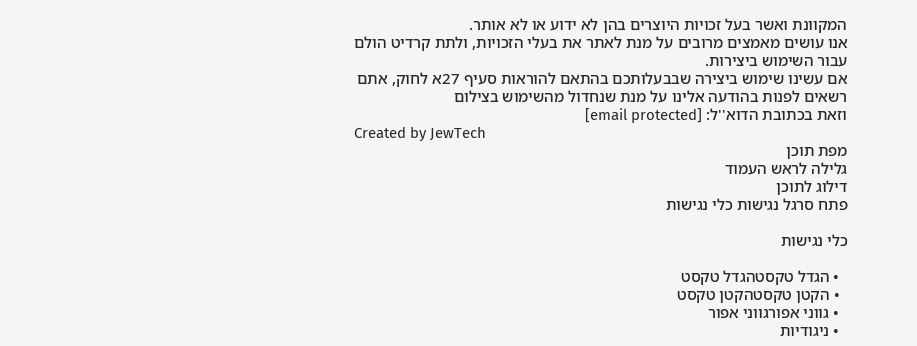המקוונת ואשר בעל זכויות היוצרים בהן לא ידוע או לא אותר.
אנו עושים מאמצים מרובים על מנת לאתר את בעלי הזכויות, ולתת קרדיט הולם עבור השימוש ביצירות.
אם עשינו שימוש ביצירה שבבעלותכם בהתאם להוראות סעיף 27א לחוק, אתם רשאים לפנות בהודעה אלינו על מנת שנחדול מהשימוש בצילום
וזאת בכתובת הדוא''ל: [email protected]
Created by JewTech
מפת תוכן
גלילה לראש העמוד
דילוג לתוכן
פתח סרגל נגישות כלי נגישות

כלי נגישות

  • הגדל טקסטהגדל טקסט
  • הקטן טקסטהקטן טקסט
  • גווני אפורגווני אפור
  • ניגודיות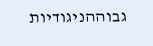גבוההניגודיות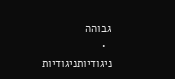גבוהה
  • ניגודיותניגודיות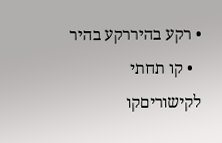• רקע בהיררקע בהיר
  • קו תחתי לקישוריםקו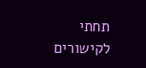תחתי לקישורים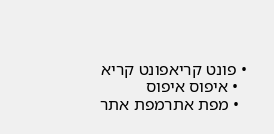• פונט קריאפונט קריא
  • איפוס איפוס
  • מפת אתרמפת אתר